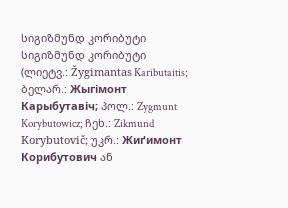სიგიზმუნდ კორიბუტი
სიგიზმუნდ კორიბუტი (ლიეტვ.: Žygimantas Kaributaitis; ბელარ.: Жыгімонт Карыбутавіч; პოლ.: Zygmunt Korybutowicz; ჩეხ.: Zikmund Korybutovič; უკრ.: Жиґимонт Корибутович ან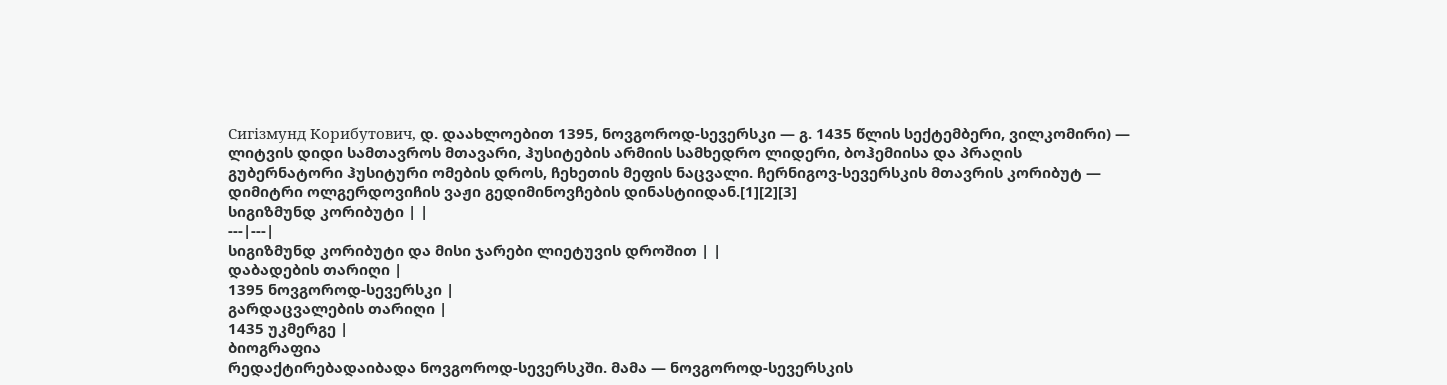Сигізмунд Корибутович, დ. დაახლოებით 1395, ნოვგოროდ-სევერსკი — გ. 1435 წლის სექტემბერი, ვილკომირი) — ლიტვის დიდი სამთავროს მთავარი, ჰუსიტების არმიის სამხედრო ლიდერი, ბოჰემიისა და პრაღის გუბერნატორი ჰუსიტური ომების დროს, ჩეხეთის მეფის ნაცვალი. ჩერნიგოვ-სევერსკის მთავრის კორიბუტ — დიმიტრი ოლგერდოვიჩის ვაჟი გედიმინოვჩების დინასტიიდან.[1][2][3]
სიგიზმუნდ კორიბუტი | |
---|---|
სიგიზმუნდ კორიბუტი და მისი ჯარები ლიეტუვის დროშით | |
დაბადების თარიღი |
1395 ნოვგოროდ-სევერსკი |
გარდაცვალების თარიღი |
1435 უკმერგე |
ბიოგრაფია
რედაქტირებადაიბადა ნოვგოროდ-სევერსკში. მამა — ნოვგოროდ-სევერსკის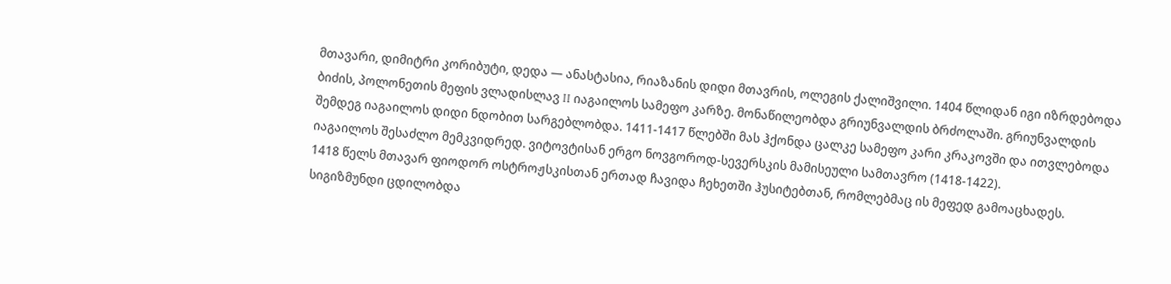მთავარი, დიმიტრი კორიბუტი, დედა — ანასტასია, რიაზანის დიდი მთავრის, ოლეგის ქალიშვილი. 1404 წლიდან იგი იზრდებოდა ბიძის, პოლონეთის მეფის ვლადისლავ II იაგაილოს სამეფო კარზე. მონაწილეობდა გრიუნვალდის ბრძოლაში. გრიუნვალდის შემდეგ იაგაილოს დიდი ნდობით სარგებლობდა. 1411-1417 წლებში მას ჰქონდა ცალკე სამეფო კარი კრაკოვში და ითვლებოდა იაგაილოს შესაძლო მემკვიდრედ. ვიტოვტისან ერგო ნოვგოროდ-სევერსკის მამისეული სამთავრო (1418-1422).
1418 წელს მთავარ ფიოდორ ოსტროჟსკისთან ერთად ჩავიდა ჩეხეთში ჰუსიტებთან, რომლებმაც ის მეფედ გამოაცხადეს. სიგიზმუნდი ცდილობდა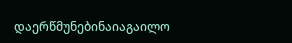დაერწმუნებინაიაგაილო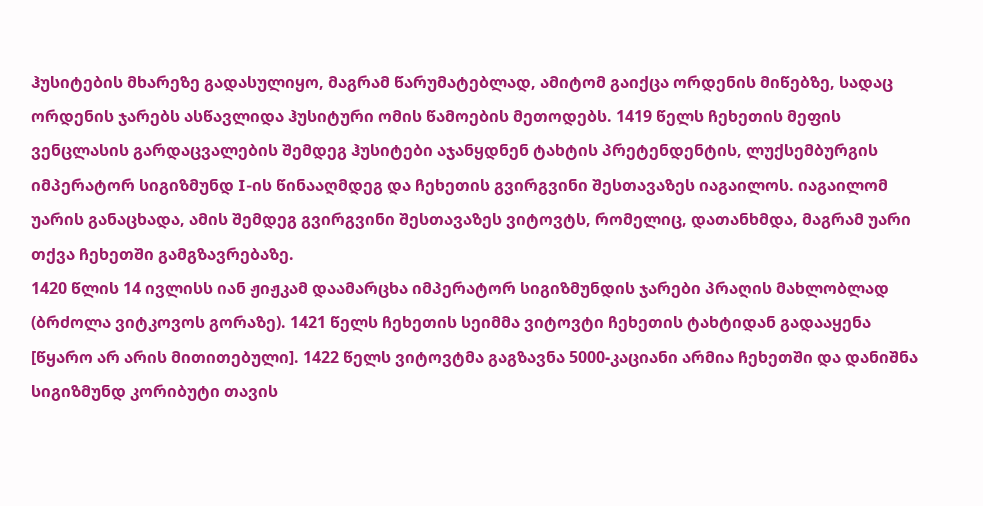ჰუსიტების მხარეზე გადასულიყო, მაგრამ წარუმატებლად, ამიტომ გაიქცა ორდენის მიწებზე, სადაც ორდენის ჯარებს ასწავლიდა ჰუსიტური ომის წამოების მეთოდებს. 1419 წელს ჩეხეთის მეფის ვენცლასის გარდაცვალების შემდეგ ჰუსიტები აჯანყდნენ ტახტის პრეტენდენტის, ლუქსემბურგის იმპერატორ სიგიზმუნდ I-ის წინააღმდეგ და ჩეხეთის გვირგვინი შესთავაზეს იაგაილოს. იაგაილომ უარის განაცხადა, ამის შემდეგ გვირგვინი შესთავაზეს ვიტოვტს, რომელიც, დათანხმდა, მაგრამ უარი თქვა ჩეხეთში გამგზავრებაზე.
1420 წლის 14 ივლისს იან ჟიჟკამ დაამარცხა იმპერატორ სიგიზმუნდის ჯარები პრაღის მახლობლად (ბრძოლა ვიტკოვოს გორაზე). 1421 წელს ჩეხეთის სეიმმა ვიტოვტი ჩეხეთის ტახტიდან გადააყენა [წყარო არ არის მითითებული]. 1422 წელს ვიტოვტმა გაგზავნა 5000-კაციანი არმია ჩეხეთში და დანიშნა სიგიზმუნდ კორიბუტი თავის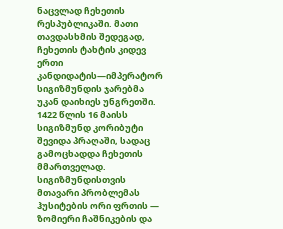ნაცვლად ჩეხეთის რესპუბლიკაში. მათი თავდასხმის შედეგად, ჩეხეთის ტახტის კიდევ ერთი კანდიდატის—იმპერატორ სიგიზმუნდის ჯარებმა უკან დაიხიეს უნგრეთში.
1422 წლის 16 მაისს სიგიზმუნდ კორიბუტი შევიდა პრაღაში, სადაც გამოცხადდა ჩეხეთის მმართველად. სიგიზმუნდისთვის მთავარი პრობლემას ჰუსიტების ორი ფრთის — ზომიერი ჩაშნიკების და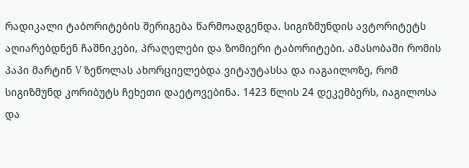რადიკალი ტაბორიტების შერიგება წარმოადგენდა. სიგიზმუნდის ავტორიტეტს აღიარებდნენ ჩაშნიკები, პრაღელები და ზომიერი ტაბორიტები. ამასობაში რომის პაპი მარტინ V ზეწოლას ახორციელებდა ვიტაუტასსა და იაგაილოზე, რომ სიგიზმუნდ კორიბუტს ჩეხეთი დაეტოვებინა. 1423 წლის 24 დეკემბერს, იაგილოსა და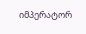იმპერატორ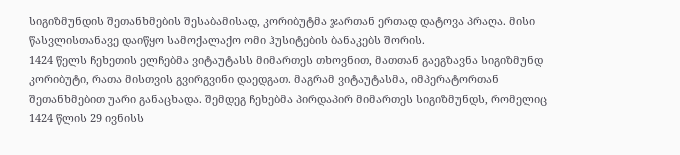სიგიზმუნდის შეთანხმების შესაბამისად, კორიბუტმა ჯართან ერთად დატოვა პრაღა. მისი წასვლისთანავე დაიწყო სამოქალაქო ომი ჰუსიტების ბანაკებს შორის.
1424 წელს ჩეხეთის ელჩებმა ვიტაუტასს მიმართეს თხოვნით, მათთან გაეგზავნა სიგიზმუნდ კორიბუტი, რათა მისთვის გვირგვინი დაედგათ. მაგრამ ვიტაუტასმა, იმპერატორთან შეთანხმებით უარი განაცხადა. შემდეგ ჩეხებმა პირდაპირ მიმართეს სიგიზმუნდს, რომელიც 1424 წლის 29 ივნისს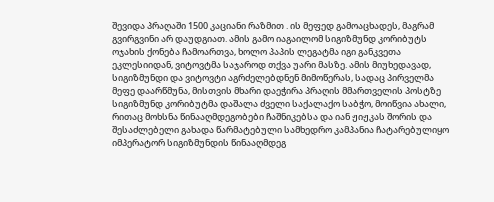შევიდა პრაღაში 1500 კაციანი რაზმით . ის მეფედ გამოაცხადეს, მაგრამ გვირგვინი არ დაუდგიათ. ამის გამო იაგაილომ სიგიზმუნდ კორიბუტს ოჯახის ქონება ჩამოართვა, ხოლო პაპის ლეგატმა იგი განკვეთა ეკლესიიდან, ვიტოვტმა საჯაროდ თქვა უარი მასზე. ამის მიუხედავად, სიგიზმუნდი და ვიტოვტი აგრძელებდნენ მიმოწერას, სადაც პირველმა მეფე დაარწმუნა, მისთვის მხარი დაეჭირა პრაღის მმართველის პოსტზე სიგიზმუნდ კორიბუტმა დაშალა ძველი საქალაქო საბჭო, მოიწვია ახალი, რითაც მოხსნა წინააღმდეგობები ჩაშნიკებსა და იან ჟიჟკას შორის და შესაძლებელი გახადა წარმატებული სამხედრო კამპანია ჩატარებულიყო იმპერატორ სიგიზმუნდის წინააღმდეგ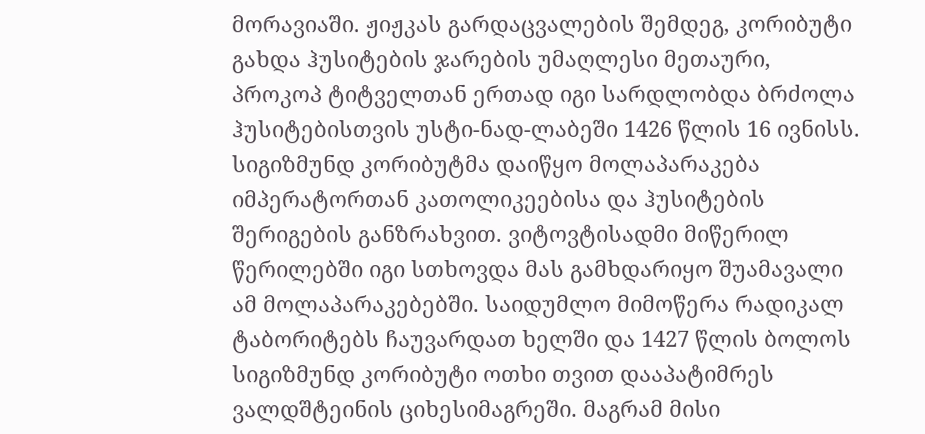მორავიაში. ჟიჟკას გარდაცვალების შემდეგ, კორიბუტი გახდა ჰუსიტების ჯარების უმაღლესი მეთაური, პროკოპ ტიტველთან ერთად იგი სარდლობდა ბრძოლა ჰუსიტებისთვის უსტი-ნად-ლაბეში 1426 წლის 16 ივნისს. სიგიზმუნდ კორიბუტმა დაიწყო მოლაპარაკება იმპერატორთან კათოლიკეებისა და ჰუსიტების შერიგების განზრახვით. ვიტოვტისადმი მიწერილ წერილებში იგი სთხოვდა მას გამხდარიყო შუამავალი ამ მოლაპარაკებებში. საიდუმლო მიმოწერა რადიკალ ტაბორიტებს ჩაუვარდათ ხელში და 1427 წლის ბოლოს სიგიზმუნდ კორიბუტი ოთხი თვით დააპატიმრეს ვალდშტეინის ციხესიმაგრეში. მაგრამ მისი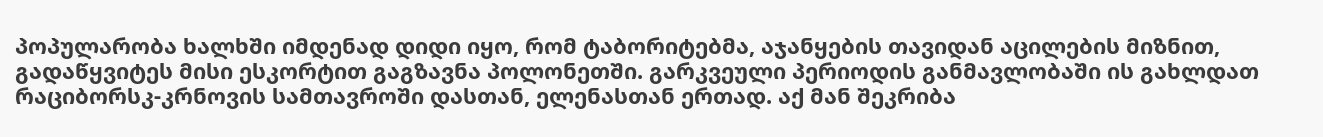პოპულარობა ხალხში იმდენად დიდი იყო, რომ ტაბორიტებმა, აჯანყების თავიდან აცილების მიზნით, გადაწყვიტეს მისი ესკორტით გაგზავნა პოლონეთში. გარკვეული პერიოდის განმავლობაში ის გახლდათ რაციბორსკ-კრნოვის სამთავროში დასთან, ელენასთან ერთად. აქ მან შეკრიბა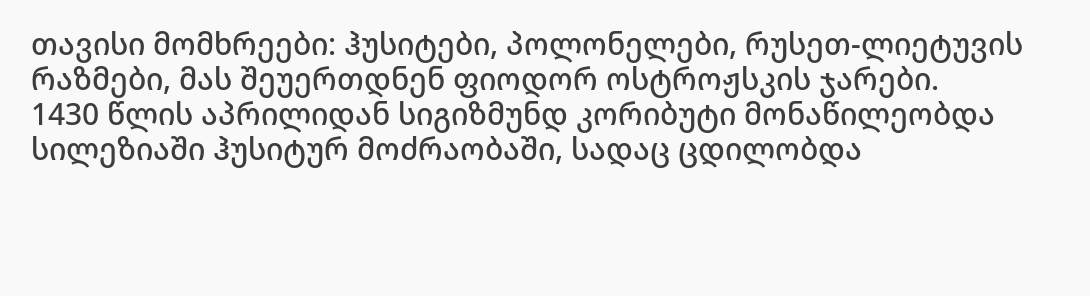თავისი მომხრეები: ჰუსიტები, პოლონელები, რუსეთ-ლიეტუვის რაზმები, მას შეუერთდნენ ფიოდორ ოსტროჟსკის ჯარები.
1430 წლის აპრილიდან სიგიზმუნდ კორიბუტი მონაწილეობდა სილეზიაში ჰუსიტურ მოძრაობაში, სადაც ცდილობდა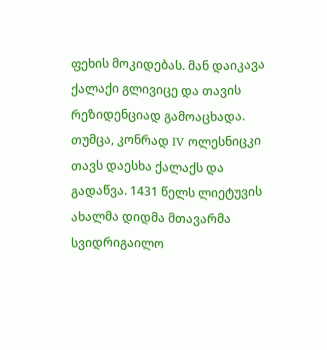ფეხის მოკიდებას. მან დაიკავა ქალაქი გლივიცე და თავის რეზიდენციად გამოაცხადა. თუმცა, კონრად IV ოლესნიცკი თავს დაესხა ქალაქს და გადაწვა. 1431 წელს ლიეტუვის ახალმა დიდმა მთავარმა სვიდრიგაილო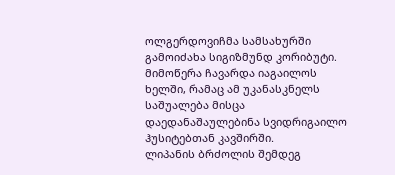ოლგერდოვიჩმა სამსახურში გამოიძახა სიგიზმუნდ კორიბუტი. მიმოწერა ჩავარდა იაგაილოს ხელში, რამაც ამ უკანასკნელს საშუალება მისცა დაედანაშაულებინა სვიდრიგაილო ჰუსიტებთან კავშირში.
ლიპანის ბრძოლის შემდეგ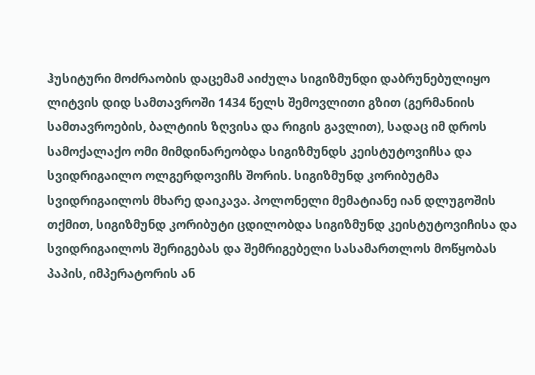ჰუსიტური მოძრაობის დაცემამ აიძულა სიგიზმუნდი დაბრუნებულიყო ლიტვის დიდ სამთავროში 1434 წელს შემოვლითი გზით (გერმანიის სამთავროების, ბალტიის ზღვისა და რიგის გავლით), სადაც იმ დროს სამოქალაქო ომი მიმდინარეობდა სიგიზმუნდს კეისტუტოვიჩსა და სვიდრიგაილო ოლგერდოვიჩს შორის. სიგიზმუნდ კორიბუტმა სვიდრიგაილოს მხარე დაიკავა. პოლონელი მემატიანე იან დლუგოშის თქმით, სიგიზმუნდ კორიბუტი ცდილობდა სიგიზმუნდ კეისტუტოვიჩისა და სვიდრიგაილოს შერიგებას და შემრიგებელი სასამართლოს მოწყობას პაპის, იმპერატორის ან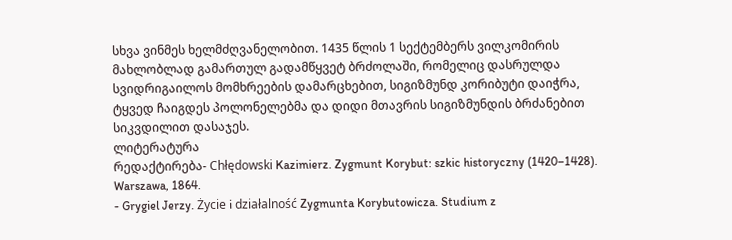სხვა ვინმეს ხელმძღვანელობით. 1435 წლის 1 სექტემბერს ვილკომირის მახლობლად გამართულ გადამწყვეტ ბრძოლაში, რომელიც დასრულდა სვიდრიგაილოს მომხრეების დამარცხებით, სიგიზმუნდ კორიბუტი დაიჭრა, ტყვედ ჩაიგდეს პოლონელებმა და დიდი მთავრის სიგიზმუნდის ბრძანებით სიკვდილით დასაჯეს.
ლიტერატურა
რედაქტირება- Chłędowski Kazimierz. Zygmunt Korybut: szkic historyczny (1420–1428). Warszawa, 1864.
- Grygiel Jerzy. Życie i działalność Zygmunta Korybutowicza. Studium z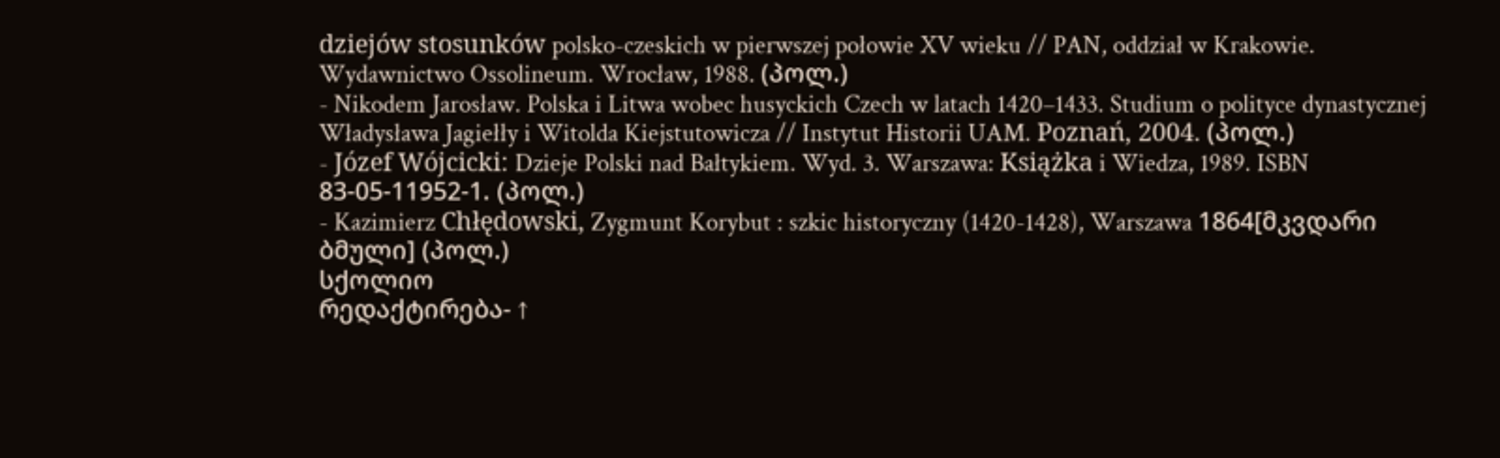dziejów stosunków polsko-czeskich w pierwszej połowie XV wieku // PAN, oddział w Krakowie. Wydawnictwo Ossolineum. Wrocław, 1988. (პოლ.)
- Nikodem Jarosław. Polska i Litwa wobec husyckich Czech w latach 1420–1433. Studium o polityce dynastycznej Władysława Jagiełły i Witolda Kiejstutowicza // Instytut Historii UAM. Poznań, 2004. (პოლ.)
- Józef Wójcicki: Dzieje Polski nad Bałtykiem. Wyd. 3. Warszawa: Książka i Wiedza, 1989. ISBN 83-05-11952-1. (პოლ.)
- Kazimierz Chłędowski, Zygmunt Korybut : szkic historyczny (1420-1428), Warszawa 1864[მკვდარი ბმული] (პოლ.)
სქოლიო
რედაქტირება- ↑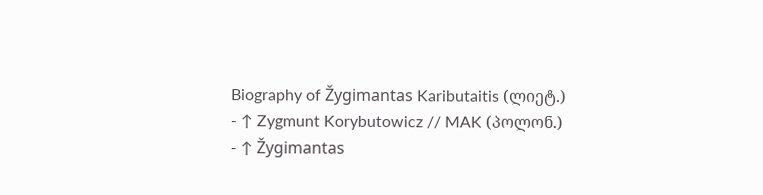Biography of Žygimantas Kaributaitis (ლიეტ.)
- ↑ Zygmunt Korybutowicz // MAK (პოლონ.)
- ↑ Žygimantas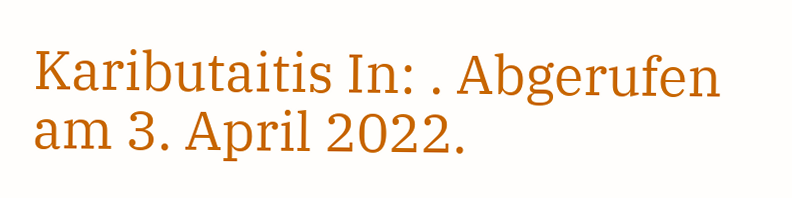Kaributaitis In: . Abgerufen am 3. April 2022.